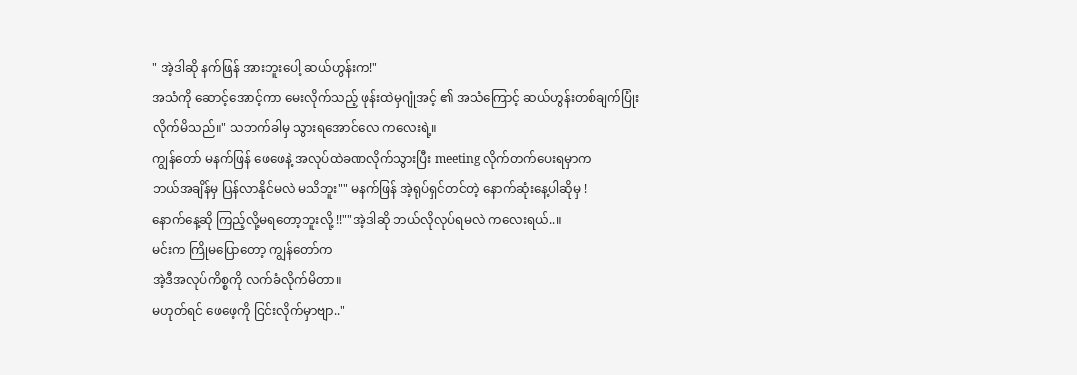" အဲ့ဒါဆို နက်ဖြန် အားဘူးပေါ့ ဆယ်ဟွန်းက!"
အသံကို ဆောင့်အောင့်ကာ မေးလိုက်သည့် ဖုန်းထဲမှဂျုံအင့် ၏ အသံကြောင့် ဆယ်ဟွန်းတစ်ချက်ပြုံး
လိုက်မိသည်။" သဘက်ခါမှ သွားရအောင်လေ ကလေးရဲ့။
ကျွန်တော် မနက်ဖြန် ဖေဖေနဲ့ အလုပ်ထဲခဏလိုက်သွားပြီး meeting လိုက်တက်ပေးရမှာက
ဘယ်အချိန်မှ ပြန်လာနိုင်မလဲ မသိဘူး"" မနက်ဖြန် အဲ့ရုပ်ရှင်တင်တဲ့ နောက်ဆုံးနေ့ပါဆိုမှ !
နောက်နေ့ဆို ကြည့်လို့မရတော့ဘူးလို့ !!""အဲ့ဒါဆို ဘယ်လိုလုပ်ရမလဲ ကလေးရယ်..။
မင်းက ကြိုမပြောတော့ ကျွန်တော်က
အဲ့ဒီအလုပ်ကိစ္စကို လက်ခံလိုက်မိတာ။
မဟုတ်ရင် ဖေဖေ့ကို ငြင်းလိုက်မှာဗျာ.."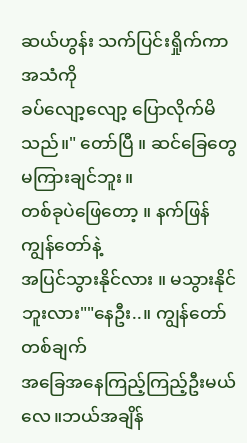ဆယ်ဟွန်း သက်ပြင်းရှိုက်ကာ အသံကို
ခပ်လျော့လျော့ ပြောလိုက်မိသည်။" တော်ပြီ ။ ဆင်ခြေတွေ မကြားချင်ဘူး။
တစ်ခုပဲဖြေတော့ ။ နက်ဖြန် ကျွန်တော်နဲ့
အပြင်သွားနိုင်လား ။ မသွားနိုင်ဘူးလား""နေဦး..။ ကျွန်တော် တစ်ချက်
အခြေအနေကြည့်ကြည့်ဦးမယ်လေ။ဘယ်အချိန်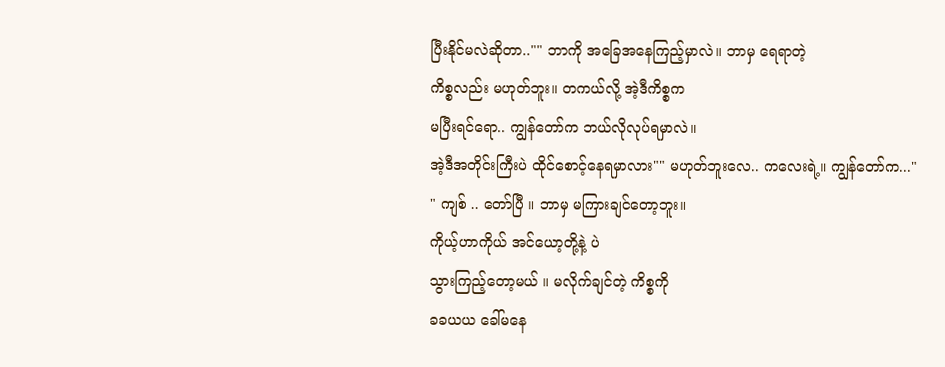ပြီးနိုင်မလဲဆိုတာ.."" ဘာကို အခြေအနေကြည့်မှာလဲ။ ဘာမှ ရေရာတဲ့
ကိစ္စလည်း မဟုတ်ဘူး။ တကယ်လို့ အဲ့ဒီကိစ္စက
မပြီးရင်ရော.. ကျွန်တော်က ဘယ်လိုလုပ်ရမှာလဲ။
အဲ့ဒီအတိုင်းကြီးပဲ ထိုင်စောင့်နေရမှာလား"" မဟုတ်ဘူးလေ.. ကလေးရဲ့။ ကျွန်တော်က..."
" ကျစ် .. တော်ပြီ ။ ဘာမှ မကြားချင်တော့ဘူး။
ကိုယ့်ဟာကိုယ် အင်ယော့တို့နဲ့ ပဲ
သွားကြည့်တော့မယ် ။ မလိုက်ချင်တဲ့ ကိစ္စကို
ခခယယ ခေါ်မနေ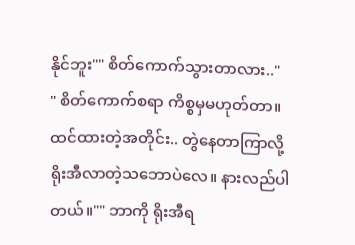နိုင်ဘူး"" စိတ်ကောက်သွားတာလား.."
" စိတ်ကောက်စရာ ကိစ္စမှမဟုတ်တာ။
ထင်ထားတဲ့အတိုင်း.. တွဲနေတာကြာလို့ ရိုးအီလာတဲ့သဘောပဲလေ။ နားလည်ပါတယ်။"" ဘာကို ရိုးအီရ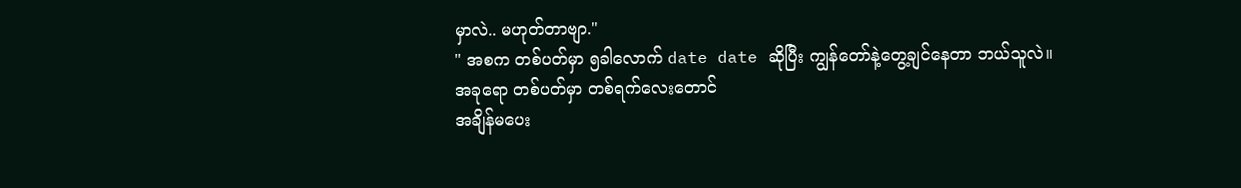မှာလဲ.. မဟုတ်တာဗျာ."
" အစက တစ်ပတ်မှာ ၅ခါလောက် date date ဆိုပြီး ကျွန်တော်နဲ့တွေ့ချင်နေတာ ဘယ်သူလဲ။
အခုရော တစ်ပတ်မှာ တစ်ရက်လေးတောင်
အချိန်မပေး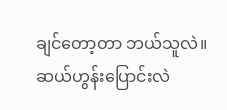ချင်တော့တာ ဘယ်သူလဲ။
ဆယ်ဟွန်းပြောင်းလဲ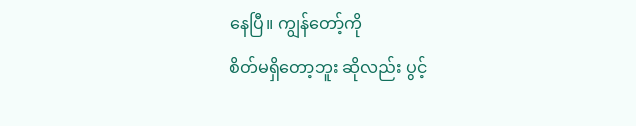နေပြီ။ ကျွန်တော့်ကို
စိတ်မရှိတော့ဘူး ဆိုလည်း ပွင့်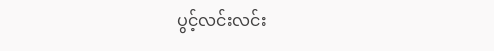ပွင့်လင်းလင်း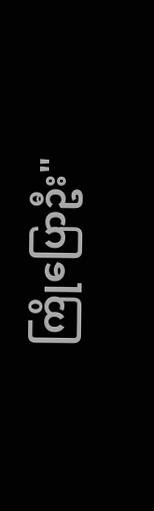ကြိုပြောဦး"